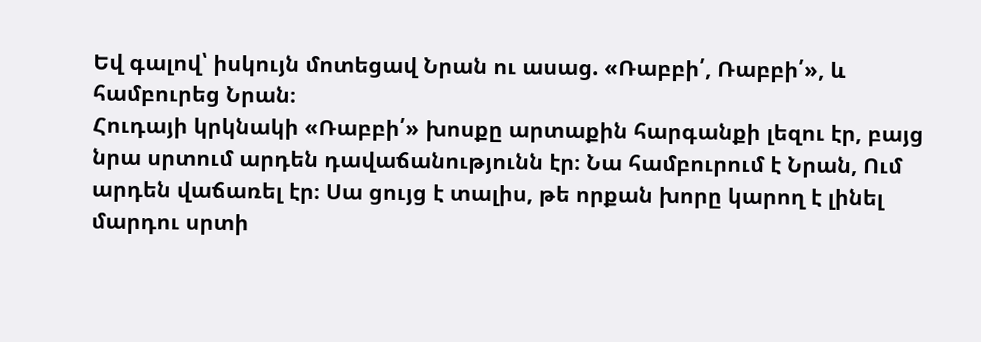Եվ գալով՝ իսկույն մոտեցավ Նրան ու ասաց. «Ռաբբի՛, Ռաբբի՛», և համբուրեց Նրան։
Հուդայի կրկնակի «Ռաբբի՛» խոսքը արտաքին հարգանքի լեզու էր, բայց նրա սրտում արդեն դավաճանությունն էր։ Նա համբուրում է Նրան, Ում արդեն վաճառել էր։ Սա ցույց է տալիս, թե որքան խորը կարող է լինել մարդու սրտի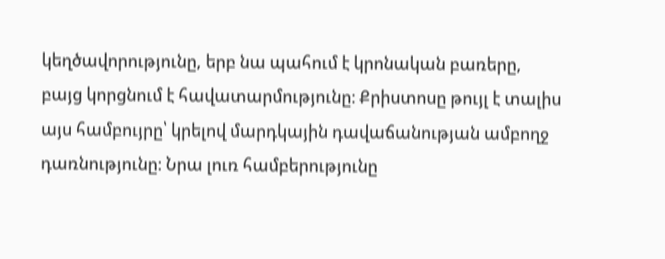կեղծավորությունը, երբ նա պահում է կրոնական բառերը, բայց կորցնում է հավատարմությունը։ Քրիստոսը թույլ է տալիս այս համբույրը՝ կրելով մարդկային դավաճանության ամբողջ դառնությունը։ Նրա լուռ համբերությունը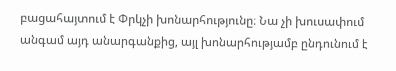բացահայտում է Փրկչի խոնարհությունը։ Նա չի խուսափում անգամ այդ անարգանքից, այլ խոնարհությամբ ընդունում է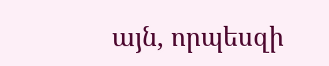այն, որպեսզի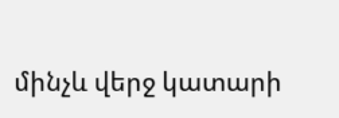մինչև վերջ կատարի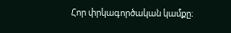Հոր փրկագործական կամքը։